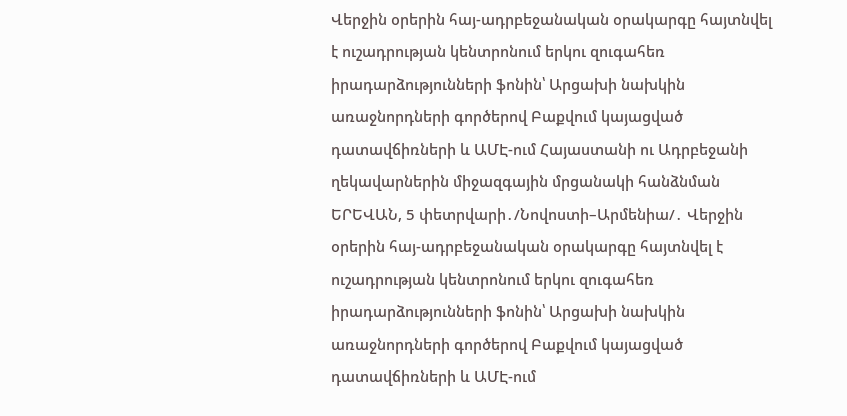Վերջին օրերին հայ-ադրբեջանական օրակարգը հայտնվել է ուշադրության կենտրոնում երկու զուգահեռ իրադարձությունների ֆոնին՝ Արցախի նախկին առաջնորդների գործերով Բաքվում կայացված դատավճիռների և ԱՄԷ-ում Հայաստանի ու Ադրբեջանի ղեկավարներին միջազգային մրցանակի հանձնման
ԵՐԵՎԱՆ, 5 փետրվարի․/Նովոստի–Արմենիա/․ Վերջին օրերին հայ-ադրբեջանական օրակարգը հայտնվել է ուշադրության կենտրոնում երկու զուգահեռ իրադարձությունների ֆոնին՝ Արցախի նախկին առաջնորդների գործերով Բաքվում կայացված դատավճիռների և ԱՄԷ-ում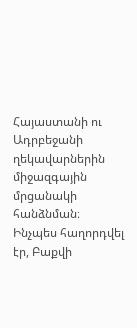Հայաստանի ու Ադրբեջանի ղեկավարներին միջազգային մրցանակի հանձնման։
Ինչպես հաղորդվել էր, Բաքվի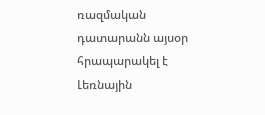ռազմական դատարանն այսօր հրապարակել է Լեռնային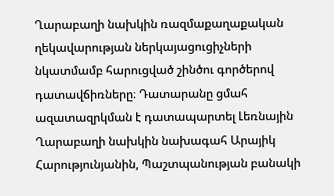Ղարաբաղի նախկին ռազմաքաղաքական ղեկավարության ներկայացուցիչների նկատմամբ հարուցված շինծու գործերով դատավճիռները։ Դատարանը ցմահ ազատազրկման է դատապարտել Լեռնային Ղարաբաղի նախկին նախագահ Արայիկ Հարությունյանին, Պաշտպանության բանակի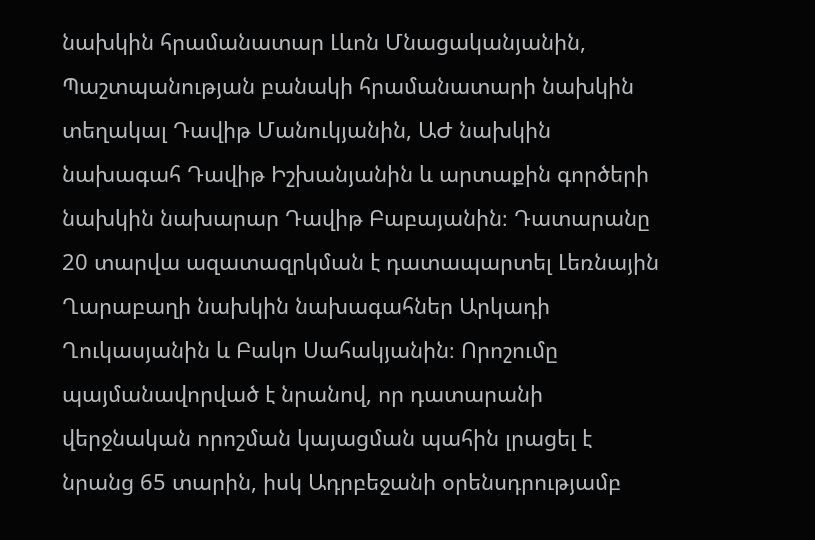նախկին հրամանատար Լևոն Մնացականյանին, Պաշտպանության բանակի հրամանատարի նախկին տեղակալ Դավիթ Մանուկյանին, ԱԺ նախկին նախագահ Դավիթ Իշխանյանին և արտաքին գործերի նախկին նախարար Դավիթ Բաբայանին։ Դատարանը 20 տարվա ազատազրկման է դատապարտել Լեռնային Ղարաբաղի նախկին նախագահներ Արկադի Ղուկասյանին և Բակո Սահակյանին։ Որոշումը պայմանավորված է նրանով, որ դատարանի վերջնական որոշման կայացման պահին լրացել է նրանց 65 տարին, իսկ Ադրբեջանի օրենսդրությամբ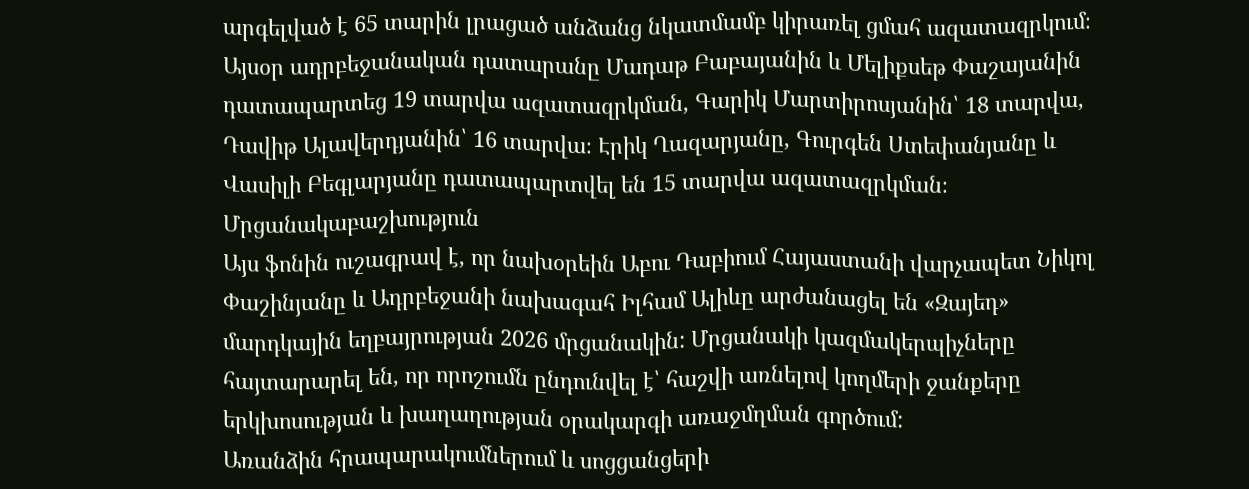արգելված է 65 տարին լրացած անձանց նկատմամբ կիրառել ցմահ ազատազրկում։
Այսօր ադրբեջանական դատարանը Մադաթ Բաբայանին և Մելիքսեթ Փաշայանին դատապարտեց 19 տարվա ազատազրկման, Գարիկ Մարտիրոսյանին՝ 18 տարվա, Դավիթ Ալավերդյանին՝ 16 տարվա։ Էրիկ Ղազարյանը, Գուրգեն Ստեփանյանը և Վասիլի Բեգլարյանը դատապարտվել են 15 տարվա ազատազրկման։
Մրցանակաբաշխություն
Այս ֆոնին ուշագրավ է, որ նախօրեին Աբու Դաբիում Հայաստանի վարչապետ Նիկոլ Փաշինյանը և Ադրբեջանի նախագահ Իլհամ Ալիևը արժանացել են «Զայեդ» մարդկային եղբայրության 2026 մրցանակին: Մրցանակի կազմակերպիչները հայտարարել են, որ որոշումն ընդունվել է՝ հաշվի առնելով կողմերի ջանքերը երկխոսության և խաղաղության օրակարգի առաջմղման գործում:
Առանձին հրապարակումներում և սոցցանցերի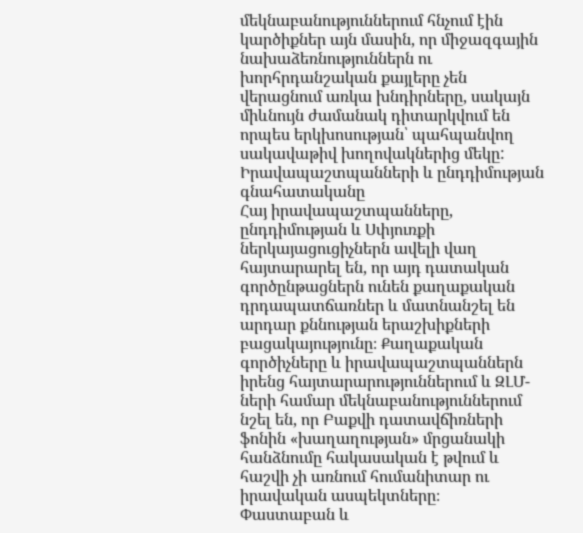մեկնաբանություններում հնչում էին կարծիքներ այն մասին, որ միջազգային նախաձեռնություններն ու խորհրդանշական քայլերը չեն վերացնում առկա խնդիրները, սակայն միևնույն ժամանակ դիտարկվում են որպես երկխոսության՝ պահպանվող սակավաթիվ խողովակներից մեկը:
Իրավապաշտպանների և ընդդիմության գնահատականը
Հայ իրավապաշտպանները, ընդդիմության և Սփյուռքի ներկայացուցիչներն ավելի վաղ հայտարարել են, որ այդ դատական գործընթացներն ունեն քաղաքական դրդապատճառներ և մատնանշել են արդար քննության երաշխիքների բացակայությունը։ Քաղաքական գործիչները և իրավապաշտպաններն իրենց հայտարարություններում և ԶԼՄ-ների համար մեկնաբանություններում նշել են, որ Բաքվի դատավճիռների ֆոնին «խաղաղության» մրցանակի հանձնումը հակասական է թվում և հաշվի չի առնում հումանիտար ու իրավական ասպեկտները։
Փաստաբան և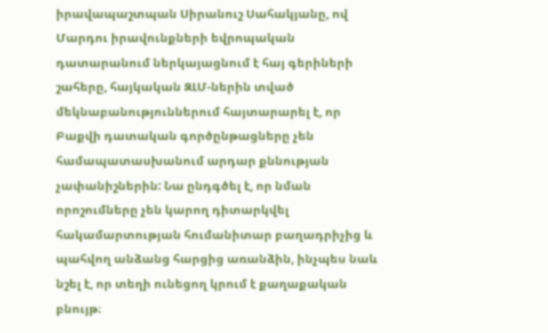իրավապաշտպան Սիրանուշ Սահակյանը, ով Մարդու իրավունքների եվրոպական դատարանում ներկայացնում է հայ գերիների շահերը, հայկական ԶԼՄ-ներին տված մեկնաբանություններում հայտարարել է, որ Բաքվի դատական գործընթացները չեն համապատասխանում արդար քննության չափանիշներին: Նա ընդգծել է, որ նման որոշումները չեն կարող դիտարկվել հակամարտության հումանիտար բաղադրիչից և պահվող անձանց հարցից առանձին, ինչպես նաև նշել է, որ տեղի ունեցող կրում է քաղաքական բնույթ։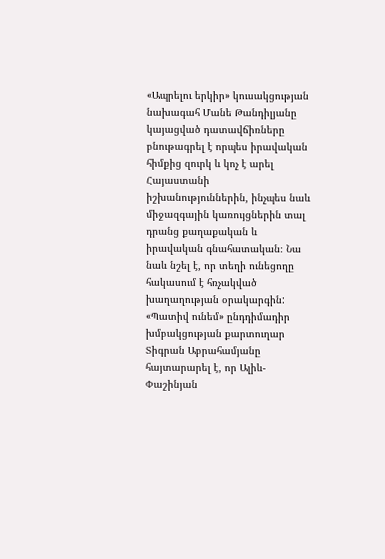«Ապրելու երկիր» կուսակցության նախագահ Մանե Թանդիլյանը կայացված դատավճիռները բնութագրել է որպես իրավական հիմքից զուրկ և կոչ է արել Հայաստանի իշխանություններին, ինչպես նաև միջազգային կառույցներին տալ դրանց քաղաքական և իրավական գնահատական։ Նա նաև նշել է, որ տեղի ունեցողը հակասում է հռչակված խաղաղության օրակարգին:
«Պատիվ ունեմ» ընդդիմադիր խմբակցության քարտուղար Տիգրան Աբրահամյանը հայտարարել է, որ Ալիև-Փաշինյան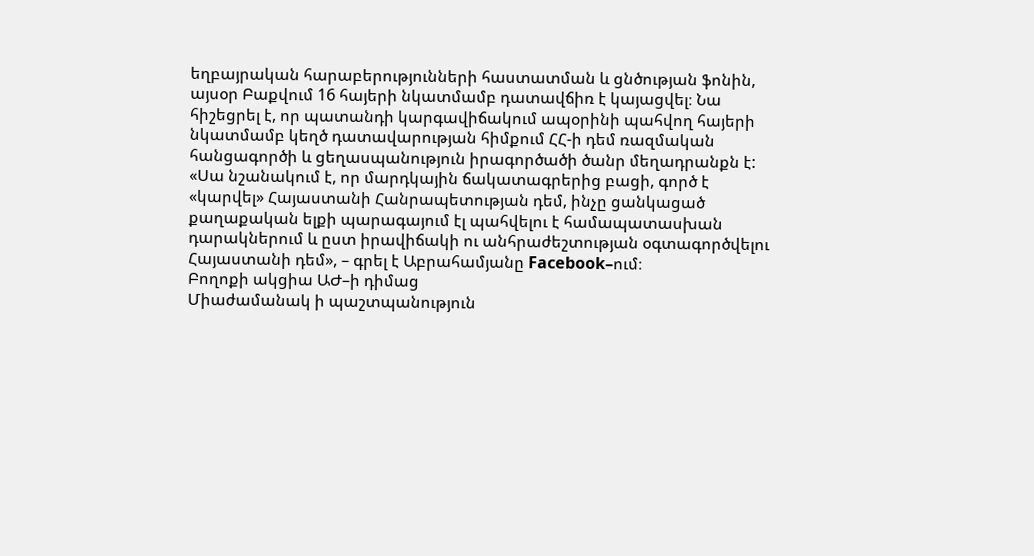եղբայրական հարաբերությունների հաստատման և ցնծության ֆոնին, այսօր Բաքվում 16 հայերի նկատմամբ դատավճիռ է կայացվել։ Նա հիշեցրել է, որ պատանդի կարգավիճակում ապօրինի պահվող հայերի նկատմամբ կեղծ դատավարության հիմքում ՀՀ-ի դեմ ռազմական հանցագործի և ցեղասպանություն իրագործածի ծանր մեղադրանքն է:
«Սա նշանակում է, որ մարդկային ճակատագրերից բացի, գործ է «կարվել» Հայաստանի Հանրապետության դեմ, ինչը ցանկացած քաղաքական ելքի պարագայում էլ պահվելու է համապատասխան դարակներում և ըստ իրավիճակի ու անհրաժեշտության օգտագործվելու Հայաստանի դեմ», – գրել է Աբրահամյանը Facebook–ում։
Բողոքի ակցիա ԱԺ–ի դիմաց
Միաժամանակ ի պաշտպանություն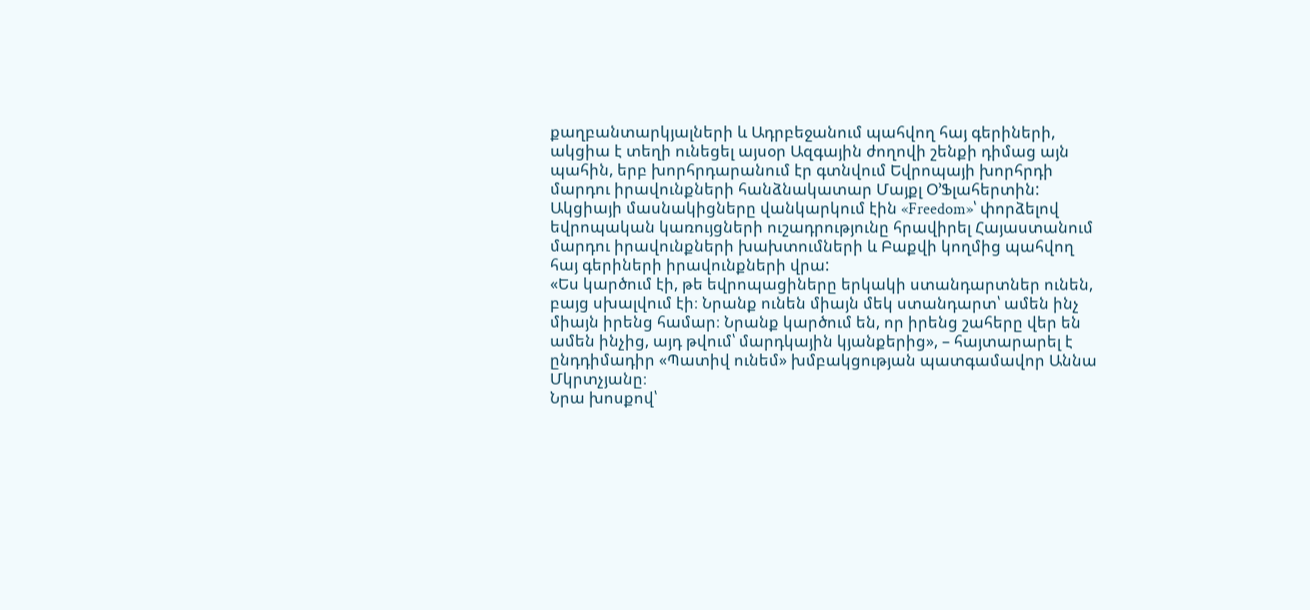քաղբանտարկյալների և Ադրբեջանում պահվող հայ գերիների, ակցիա է տեղի ունեցել այսօր Ազգային ժողովի շենքի դիմաց այն պահին, երբ խորհրդարանում էր գտնվում Եվրոպայի խորհրդի մարդու իրավունքների հանձնակատար Մայքլ Օ’Ֆլահերտին:
Ակցիայի մասնակիցները վանկարկում էին «Freedom»՝ փորձելով եվրոպական կառույցների ուշադրությունը հրավիրել Հայաստանում մարդու իրավունքների խախտումների և Բաքվի կողմից պահվող հայ գերիների իրավունքների վրա:
«Ես կարծում էի, թե եվրոպացիները երկակի ստանդարտներ ունեն, բայց սխալվում էի։ Նրանք ունեն միայն մեկ ստանդարտ՝ ամեն ինչ միայն իրենց համար։ Նրանք կարծում են, որ իրենց շահերը վեր են ամեն ինչից, այդ թվում՝ մարդկային կյանքերից», – հայտարարել է ընդդիմադիր «Պատիվ ունեմ» խմբակցության պատգամավոր Աննա Մկրտչյանը։
Նրա խոսքով՝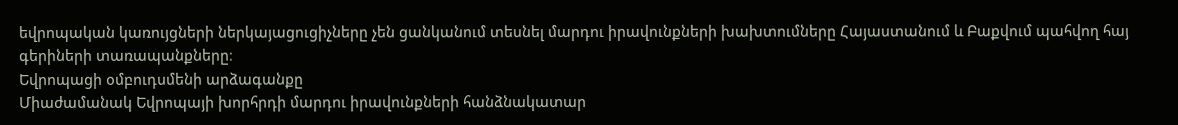եվրոպական կառույցների ներկայացուցիչները չեն ցանկանում տեսնել մարդու իրավունքների խախտումները Հայաստանում և Բաքվում պահվող հայ գերիների տառապանքները։
Եվրոպացի օմբուդսմենի արձագանքը
Միաժամանակ Եվրոպայի խորհրդի մարդու իրավունքների հանձնակատար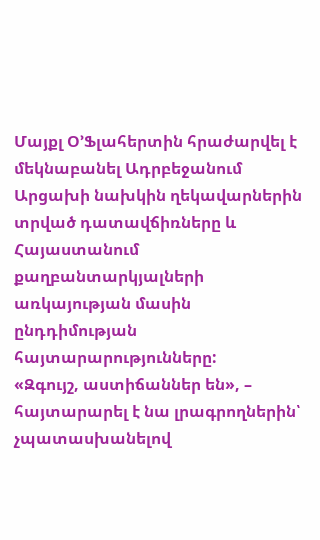Մայքլ Օ’Ֆլահերտին հրաժարվել է մեկնաբանել Ադրբեջանում Արցախի նախկին ղեկավարներին տրված դատավճիռները և Հայաստանում քաղբանտարկյալների առկայության մասին ընդդիմության հայտարարությունները:
«Զգույշ, աստիճաններ են», – հայտարարել է նա լրագրողներին՝ չպատասխանելով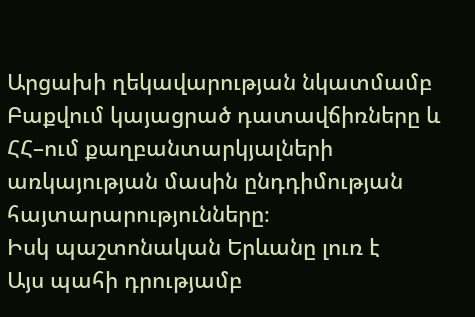Արցախի ղեկավարության նկատմամբ Բաքվում կայացրած դատավճիռները և ՀՀ–ում քաղբանտարկյալների առկայության մասին ընդդիմության հայտարարությունները։
Իսկ պաշտոնական Երևանը լուռ է
Այս պահի դրությամբ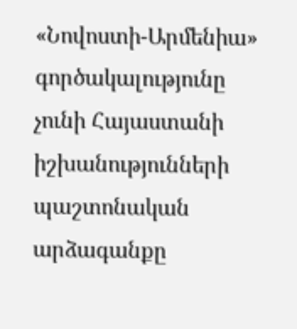«Նովոստի-Արմենիա» գործակալությունը չունի Հայաստանի իշխանությունների պաշտոնական արձագանքը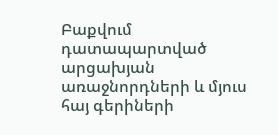Բաքվում դատապարտված արցախյան առաջնորդների և մյուս հայ գերիների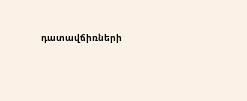դատավճիռների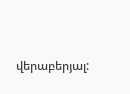վերաբերյալ: